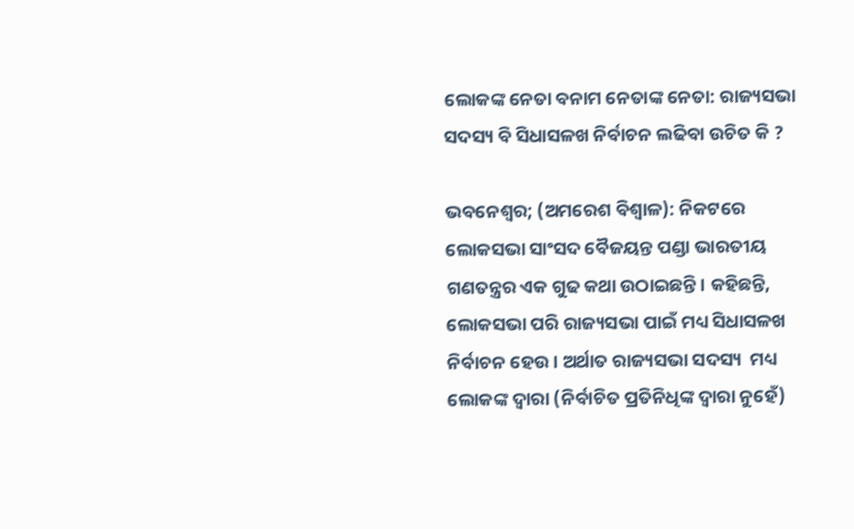ଲୋକଙ୍କ ନେତା ବନାମ ନେତାଙ୍କ ନେତା: ରାଜ୍ୟସଭା ସଦସ୍ୟ ବି ସିଧାସଳଖ ନିର୍ବାଚନ ଲଢିବା ଉଚିତ କି ?

ଭବନେଶ୍ୱର; (ଅମରେଶ ବିଶ୍ୱାଳ): ନିକଟରେ ଲୋକସଭା ସାଂସଦ ବୈଜୟନ୍ତ ପଣ୍ଡା ଭାରତୀୟ ଗଣତନ୍ତ୍ରର ଏକ ଗୁଢ କଥା ଉଠାଇଛନ୍ତି। କହିଛନ୍ତି, ଲୋକସଭା ପରି ରାଜ୍ୟସଭା ପାଇଁ ମଧ୍ୟ ସିଧାସଳଖ ନିର୍ବାଚନ ହେଉ। ଅର୍ଥାତ ରାଜ୍ୟସଭା ସଦସ୍ୟ  ମଧ୍ୟ ଲୋକଙ୍କ ଦ୍ୱାରା (ନିର୍ବାଚିତ ପ୍ରତିନିଧିଙ୍କ ଦ୍ୱାରା ନୁହେଁ)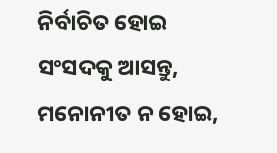ନିର୍ବାଚିତ ହୋଇ ସଂସଦକୁ ଆସନ୍ତୁ, ମନୋନୀତ ନ ହୋଇ,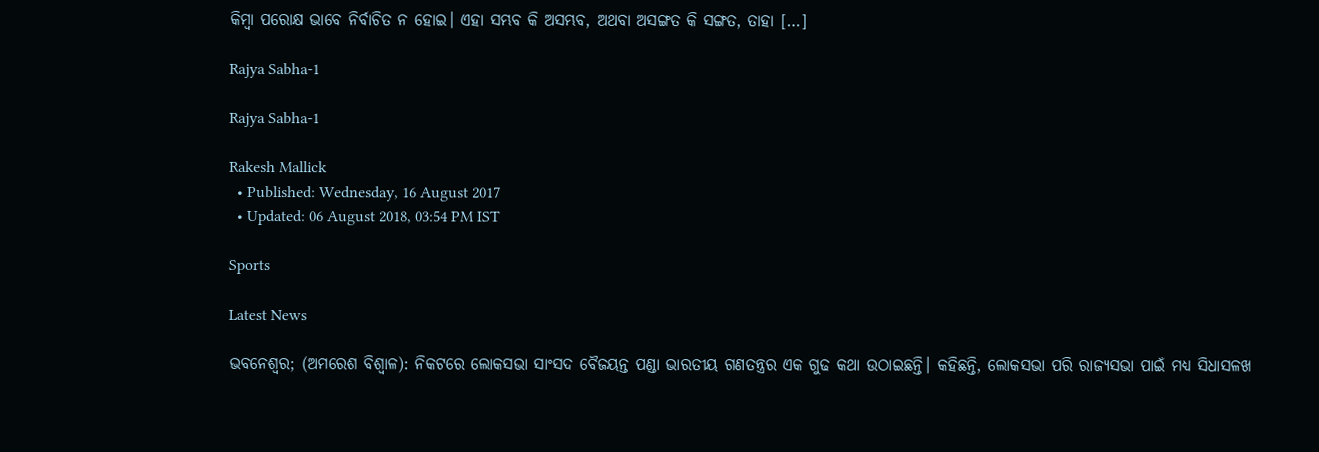କିମ୍ୱା ପରୋକ୍ଷ ଭାବେ ନିର୍ବାଚିତ ନ ହୋଇ। ଏହା ସମ୍ଭବ କି ଅସମ୍ଭବ, ଅଥବା ଅସଙ୍ଗତ କି ସଙ୍ଗତ, ତାହା […]

Rajya Sabha-1

Rajya Sabha-1

Rakesh Mallick
  • Published: Wednesday, 16 August 2017
  • Updated: 06 August 2018, 03:54 PM IST

Sports

Latest News

ଭବନେଶ୍ୱର; (ଅମରେଶ ବିଶ୍ୱାଳ): ନିକଟରେ ଲୋକସଭା ସାଂସଦ ବୈଜୟନ୍ତ ପଣ୍ଡା ଭାରତୀୟ ଗଣତନ୍ତ୍ରର ଏକ ଗୁଢ କଥା ଉଠାଇଛନ୍ତି। କହିଛନ୍ତି, ଲୋକସଭା ପରି ରାଜ୍ୟସଭା ପାଇଁ ମଧ୍ୟ ସିଧାସଳଖ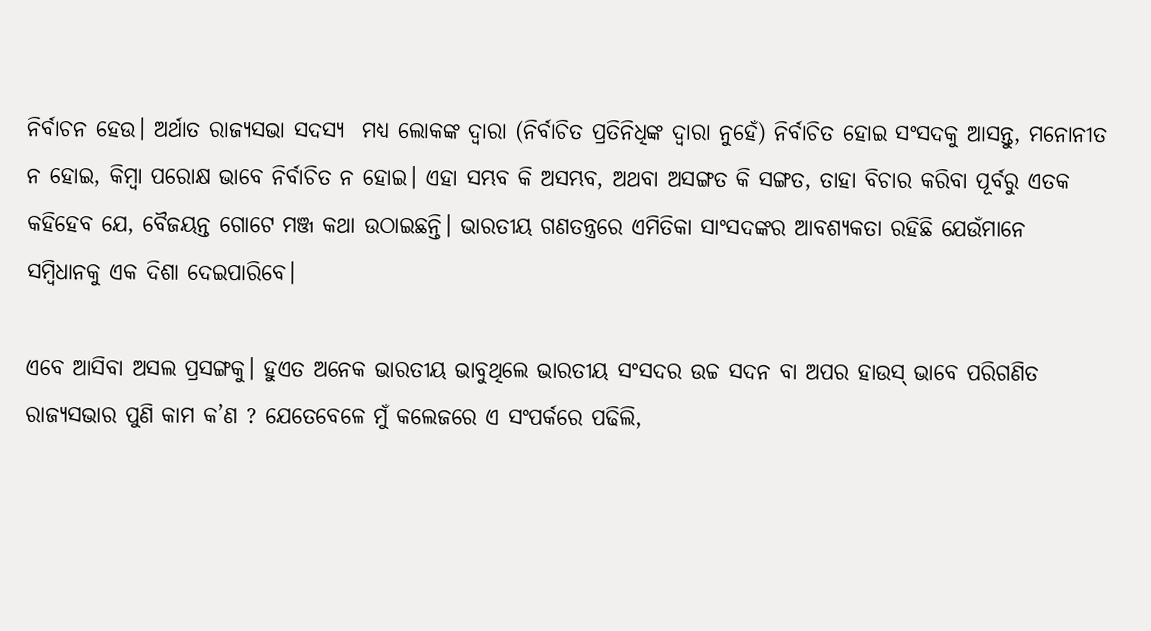ନିର୍ବାଚନ ହେଉ। ଅର୍ଥାତ ରାଜ୍ୟସଭା ସଦସ୍ୟ  ମଧ୍ୟ ଲୋକଙ୍କ ଦ୍ୱାରା (ନିର୍ବାଚିତ ପ୍ରତିନିଧିଙ୍କ ଦ୍ୱାରା ନୁହେଁ) ନିର୍ବାଚିତ ହୋଇ ସଂସଦକୁ ଆସନ୍ତୁ, ମନୋନୀତ ନ ହୋଇ, କିମ୍ୱା ପରୋକ୍ଷ ଭାବେ ନିର୍ବାଚିତ ନ ହୋଇ। ଏହା ସମ୍ଭବ କି ଅସମ୍ଭବ, ଅଥବା ଅସଙ୍ଗତ କି ସଙ୍ଗତ, ତାହା ବିଚାର କରିବା ପୂର୍ବରୁ ଏତକ କହିହେବ ଯେ, ବୈଜୟନ୍ତ ଗୋଟେ ମଞ୍ଜ କଥା ଉଠାଇଛନ୍ତି। ଭାରତୀୟ ଗଣତନ୍ତ୍ରରେ ଏମିତିକା ସାଂସଦଙ୍କର ଆବଶ୍ୟକତା ରହିଛି ଯେଉଁମାନେ ସମ୍ୱିଧାନକୁ ଏକ ଦିଶା ଦେଇପାରିବେ।

ଏବେ ଆସିବା ଅସଲ ପ୍ରସଙ୍ଗକୁ। ହୁଏତ ଅନେକ ଭାରତୀୟ ଭାବୁଥିଲେ ଭାରତୀୟ ସଂସଦର ଉଚ୍ଚ ସଦନ ବା ଅପର ହାଉସ‌୍‍ ଭାବେ ପରିଗଣିତ ରାଜ୍ୟସଭାର ପୁଣି କାମ କ’ଣ ? ଯେତେବେଳେ ମୁଁ କଲେଜରେ ଏ ସଂପର୍କରେ ପଢିଲି,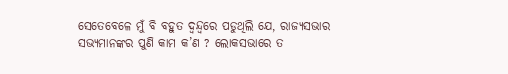ସେତେବେଳେ ମୁଁ ବି ବହୁତ ଦ୍ୱନ୍ଦ୍ୱରେ ପଡୁଥିଲି ଯେ, ରାଜ୍ୟସଭାର ସଭ୍ୟମାନଙ୍କର ପୁଣି କାମ କ’ଣ ? ଲୋକସଭାରେ ତ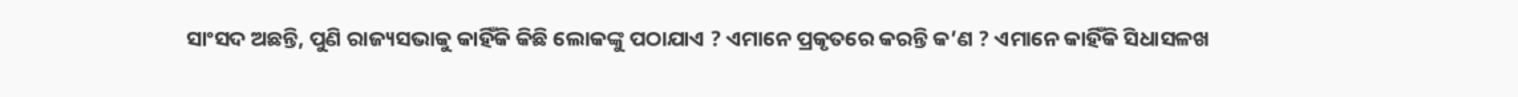ସାଂସଦ ଅଛନ୍ତି, ପୁଣି ରାଜ୍ୟସଭାକୁ କାହିଁକି କିଛି ଲୋକଙ୍କୁ ପଠାଯାଏ ? ଏମାନେ ପ୍ରକୃତରେ କରନ୍ତି କ’ଣ ? ଏମାନେ କାହିଁକି ସିଧାସଳଖ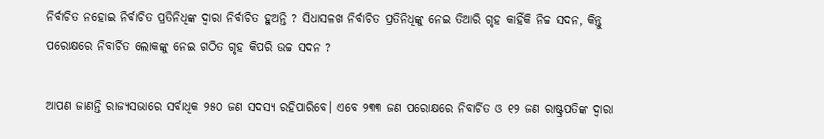ନିର୍ବାଚିତ ନହୋଇ ନିର୍ବାଚିତ ପ୍ରତିନିଧିଙ୍କ ଦ୍ୱାରା ନିର୍ବାଚିତ ହୁଅନ୍ତି ? ସିଧାସଳଖ ନିର୍ବାଚିତ ପ୍ରତିନିଧିଙ୍କୁ ନେଇ ତିଆରି ଗୃହ କାହିଁକି ନିଚ୍ଚ ସଦନ, କିନ୍ତୁ ପରୋକ୍ଷରେ ନିବାର୍ଚିତ ଲୋକଙ୍କୁ ନେଇ ଗଠିତ ଗୃହ କିପରି ଉଚ୍ଚ ସଦନ ?

ଆପଣ ଜାଣନ୍ତି ରାଜ୍ୟସଭାରେ ସର୍ବାଧିକ ୨୫୦ ଜଣ ସଦସ୍ୟ ରହିପାରିବେ। ଏବେ ୨୩୩ ଜଣ ପରୋକ୍ଷରେ ନିବାର୍ଚିତ ଓ ୧୨ ଜଣ ରାଷ୍ଟ୍ରପତିଙ୍କ ଦ୍ୱାରା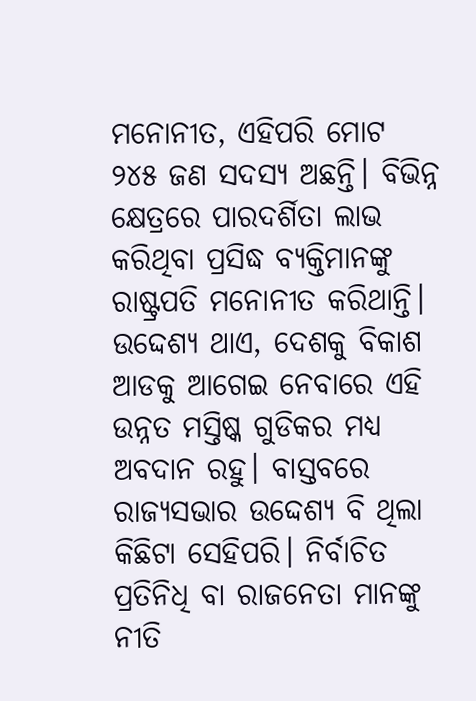ମନୋନୀତ, ଏହିପରି ମୋଟ ୨୪୫ ଜଣ ସଦସ୍ୟ ଅଛନ୍ତି। ବିଭିନ୍ନ କ୍ଷେତ୍ରରେ ପାରଦର୍ଶିତା ଲାଭ କରିଥିବା ପ୍ରସିଦ୍ଧ ବ୍ୟକ୍ତିମାନଙ୍କୁ ରାଷ୍ଟ୍ରପତି ମନୋନୀତ କରିଥାନ୍ତି। ଉଦ୍ଦେଶ୍ୟ ଥାଏ, ଦେଶକୁ ବିକାଶ ଆଡକୁ ଆଗେଇ ନେବାରେ ଏହି ଉନ୍ନତ ମସ୍ତିଷ୍କ ଗୁଡିକର ମଧ୍ୟ ଅବଦାନ ରହୁ। ବାସ୍ତବରେ ରାଜ୍ୟସଭାର ଉଦ୍ଦେଶ୍ୟ ବି ଥିଲା କିଛିଟା ସେହିପରି। ନିର୍ବାଚିତ ପ୍ରତିନିଧି ବା ରାଜନେତା ମାନଙ୍କୁ ନୀତି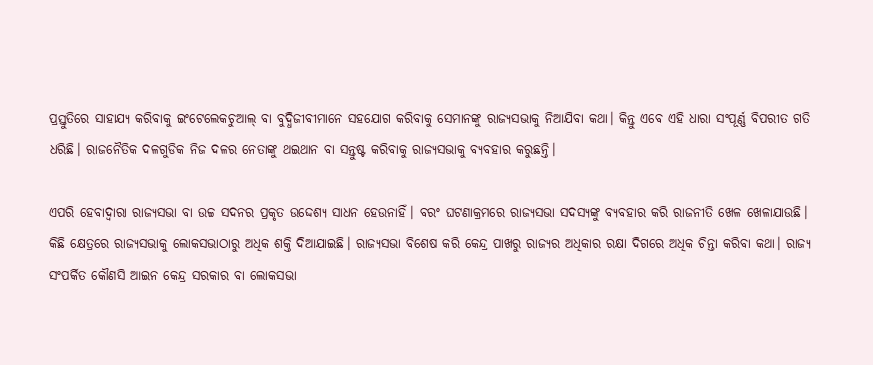ପ୍ରସ୍ତୁତିରେ ସାହାଯ୍ୟ କରିବାକୁ ଇଂଟେଲେକଚୁଆଲ୍‌ ବା ବୁଦ୍ଧିଜୀବୀମାନେ ସହଯୋଗ କରିବାକୁ ସେମାନଙ୍କୁ ରାଜ୍ୟସଭାକୁ ନିଆଯିବା କଥା। କିନ୍ତୁ ଏବେ ଏହି ଧାରା ସଂପୂର୍ଣ୍ଣ ବିପରୀତ ଗତି ଧରିଛି। ରାଜନୈତିକ ଦଳଗୁଡିକ ନିଜ ଦଳର ନେତାଙ୍କୁ ଥଇଥାନ ବା ସନ୍ତୁଷ୍ଟ କରିବାକୁ ରାଜ୍ୟସଭାକୁ ବ୍ୟବହାର କରୁଛନ୍ତି।

ଏପରି ହେବାଦ୍ୱାରା ରାଜ୍ୟସଭା ବା ଉଚ୍ଚ ସଦନର ପ୍ରକୃତ ଉଦ୍ଦେଶ୍ୟ ସାଧନ ହେଉନାହିଁ। ବରଂ ଘଟଣାକ୍ରମରେ ରାଜ୍ୟସଭା ସଦସ୍ୟଙ୍କୁ ବ୍ୟବହାର କରି ରାଜନୀତି ଖେଳ ଖେଳାଯାଉଛି। କିଛି କ୍ଷେତ୍ରରେ ରାଜ୍ୟସଭାକୁ ଲୋକସଭାଠାରୁ ଅଧିକ ଶକ୍ତି ଦିଆଯାଇଛି। ରାଜ୍ୟସଭା ବିଶେଷ କରି କେନ୍ଦ୍ର ପାଖରୁ ରାଜ୍ୟର ଅଧିକାର ରକ୍ଷା ଦିଗରେ ଅଧିକ ଚିନ୍ତା କରିବା କଥା। ରାଜ୍ୟ ସଂପର୍କିତ କୌଣସି ଆଇନ‌ କେନ୍ଦ୍ର ସରକାର ବା ଲୋକସଭା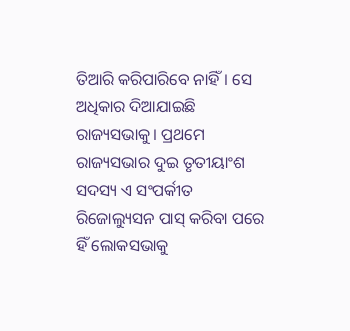ତିଆରି କରିପାରିବେ ନାହିଁ। ସେ ଅଧିକାର ଦିଆଯାଇଛି ରାଜ୍ୟସଭାକୁ। ପ୍ରଥମେ ରାଜ୍ୟସଭାର ଦୁଇ ତୃତୀୟାଂଶ ସଦସ୍ୟ ଏ ସଂପର୍କୀତ ରିଜୋଲ୍ୟୁସନ‌ ପାସ୍‌ କରିବା ପରେ ହିଁ ଲୋକସଭାକୁ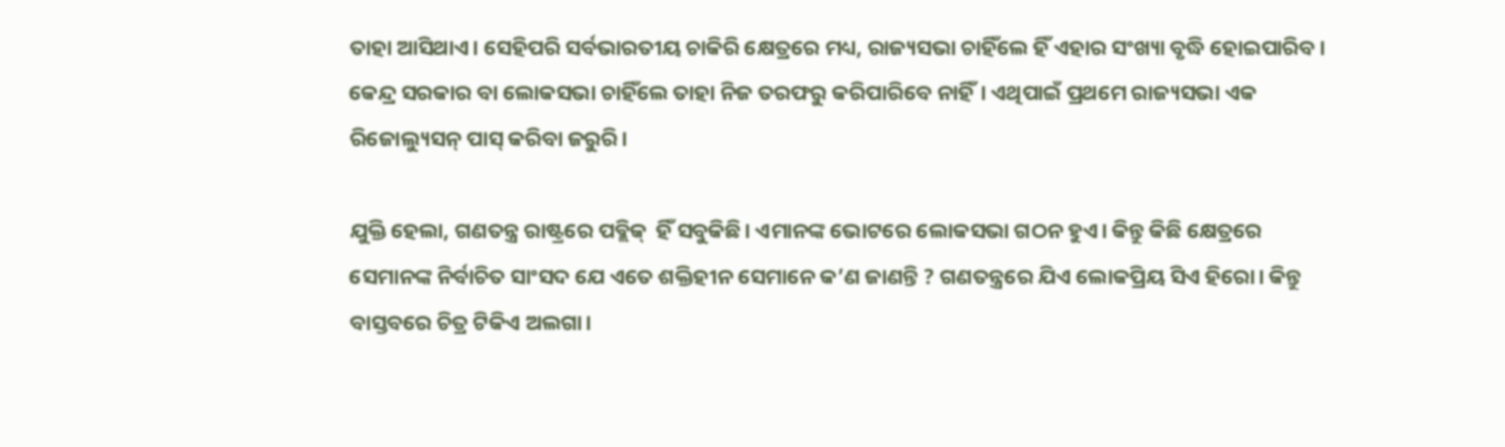ତାହା ଆସିଥାଏ। ସେହିପରି ସର୍ବଭାରତୀୟ ଚାକିରି କ୍ଷେତ୍ରରେ ମଧ୍ୟ, ରାଜ୍ୟସଭା ଚାହିଁଲେ ହିଁ ଏହାର ସଂଖ୍ୟା ବୃଦ୍ଧି ହୋଇପାରିବ। କେନ୍ଦ୍ର ସରକାର ବା ଲୋକସଭା ଚାହିଁଲେ ତାହା ନିଜ ତରଫରୁ କରିପାରିବେ ନାହିଁ। ଏଥିପାଇଁ ପ୍ରଥମେ ରାଜ୍ୟସଭା ଏକ ରିଜୋଲ୍ୟୁସନ୍‌ ପାସ୍‌ କରିବା ଜରୁରି।

ଯୁକ୍ତି ହେଲା, ଗଣତନ୍ତ୍ର ରାଷ୍ଟ୍ରରେ ପବ୍ଲିକ୍‌  ହିଁ ସବୁକିଛି। ଏମାନଙ୍କ ଭୋଟରେ ଲୋକସଭା ଗଠନ ହୁଏ। କିନ୍ତୁ କିଛି କ୍ଷେତ୍ରରେ ସେମାନଙ୍କ ନିର୍ବାଚିତ ସାଂସଦ ଯେ ଏତେ ଶକ୍ତିହୀନ ସେମାନେ କ’ଣ ଜାଣନ୍ତି ? ଗଣତନ୍ତ୍ରରେ ଯିଏ ଲୋକପ୍ରିୟ ସିଏ ହିରୋ। କିନ୍ତୁ ବାସ୍ତବରେ ଚିତ୍ର ଟିକିଏ ଅଲଗା।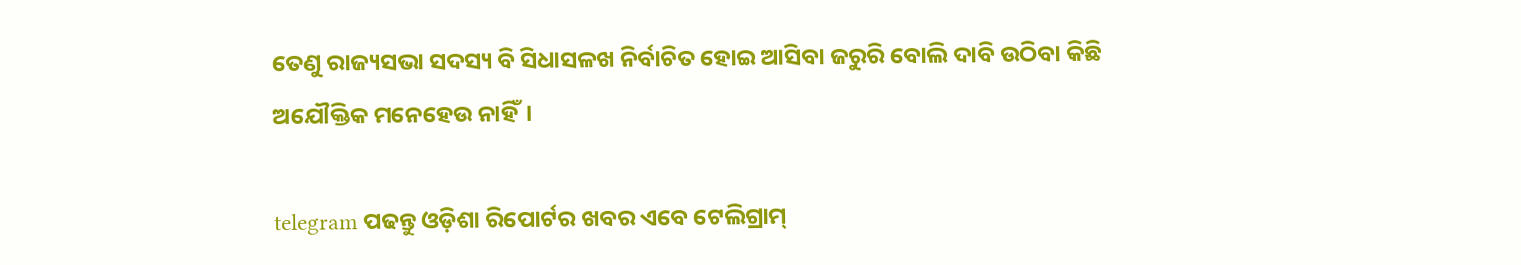ତେଣୁ ରାଜ୍ୟସଭା ସଦସ୍ୟ ବି ସିଧାସଳଖ ନିର୍ବାଚିତ ହୋଇ ଆସିବା ଜରୁରି ବୋଲି ଦାବି ଉଠିବା କିଛି ଅଯୌକ୍ତିକ ମନେହେଉ ନାହିଁ।

telegram ପଢନ୍ତୁ ଓଡ଼ିଶା ରିପୋର୍ଟର ଖବର ଏବେ ଟେଲିଗ୍ରାମ୍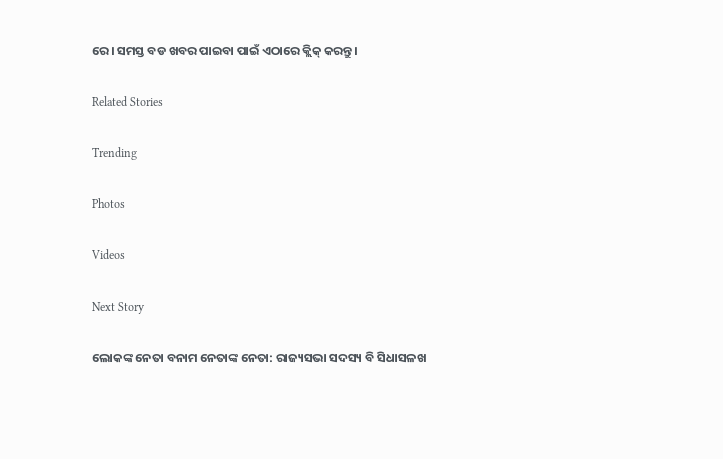ରେ। ସମସ୍ତ ବଡ ଖବର ପାଇବା ପାଇଁ ଏଠାରେ କ୍ଲିକ୍ କରନ୍ତୁ।

Related Stories

Trending

Photos

Videos

Next Story

ଲୋକଙ୍କ ନେତା ବନାମ ନେତାଙ୍କ ନେତା: ରାଜ୍ୟସଭା ସଦସ୍ୟ ବି ସିଧାସଳଖ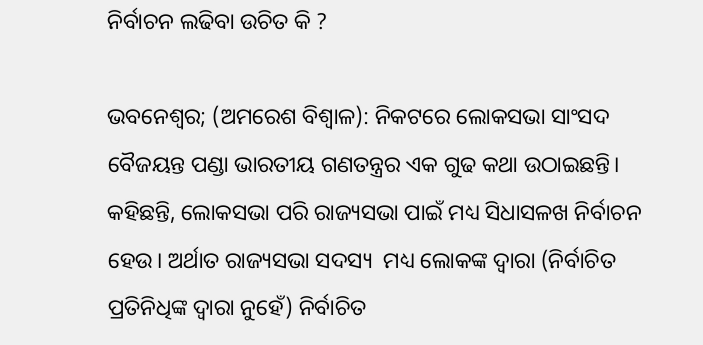ନିର୍ବାଚନ ଲଢିବା ଉଚିତ କି ?

ଭବନେଶ୍ୱର; (ଅମରେଶ ବିଶ୍ୱାଳ): ନିକଟରେ ଲୋକସଭା ସାଂସଦ ବୈଜୟନ୍ତ ପଣ୍ଡା ଭାରତୀୟ ଗଣତନ୍ତ୍ରର ଏକ ଗୁଢ କଥା ଉଠାଇଛନ୍ତି। କହିଛନ୍ତି, ଲୋକସଭା ପରି ରାଜ୍ୟସଭା ପାଇଁ ମଧ୍ୟ ସିଧାସଳଖ ନିର୍ବାଚନ ହେଉ। ଅର୍ଥାତ ରାଜ୍ୟସଭା ସଦସ୍ୟ  ମଧ୍ୟ ଲୋକଙ୍କ ଦ୍ୱାରା (ନିର୍ବାଚିତ ପ୍ରତିନିଧିଙ୍କ ଦ୍ୱାରା ନୁହେଁ) ନିର୍ବାଚିତ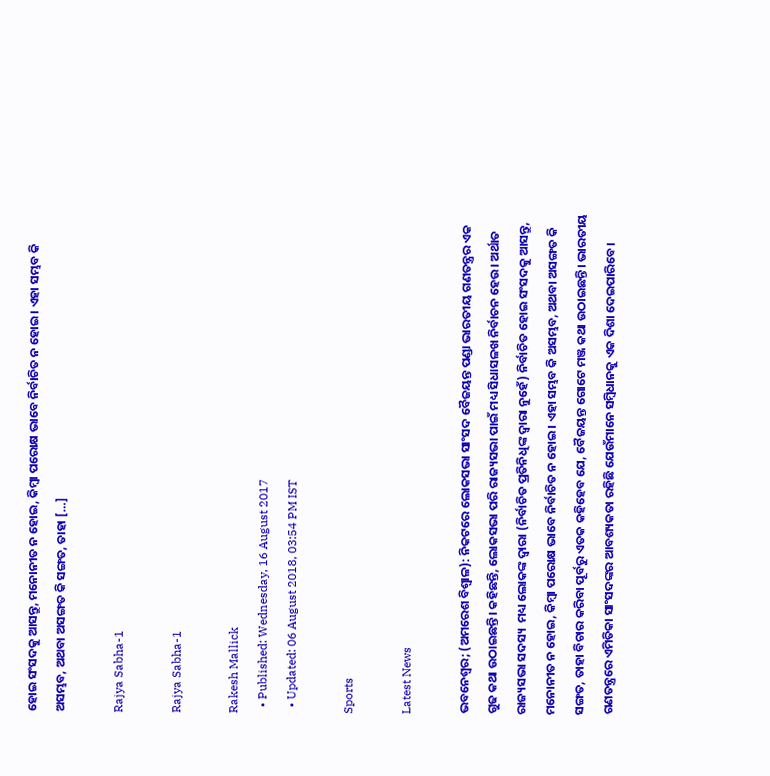ହୋଇ ସଂସଦକୁ ଆସନ୍ତୁ, ମନୋନୀତ ନ ହୋଇ, କିମ୍ୱା ପରୋକ୍ଷ ଭାବେ ନିର୍ବାଚିତ ନ ହୋଇ। ଏହା ସମ୍ଭବ କି ଅସମ୍ଭବ, ଅଥବା ଅସଙ୍ଗତ କି ସଙ୍ଗତ, ତାହା […]

Rajya Sabha-1

Rajya Sabha-1

Rakesh Mallick
  • Published: Wednesday, 16 August 2017
  • Updated: 06 August 2018, 03:54 PM IST

Sports

Latest News

ଭବନେଶ୍ୱର; (ଅମରେଶ ବିଶ୍ୱାଳ): ନିକଟରେ ଲୋକସଭା ସାଂସଦ ବୈଜୟନ୍ତ ପଣ୍ଡା ଭାରତୀୟ ଗଣତନ୍ତ୍ରର ଏକ ଗୁଢ କଥା ଉଠାଇଛନ୍ତି। କହିଛନ୍ତି, ଲୋକସଭା ପରି ରାଜ୍ୟସଭା ପାଇଁ ମଧ୍ୟ ସିଧାସଳଖ ନିର୍ବାଚନ ହେଉ। ଅର୍ଥାତ ରାଜ୍ୟସଭା ସଦସ୍ୟ  ମଧ୍ୟ ଲୋକଙ୍କ ଦ୍ୱାରା (ନିର୍ବାଚିତ ପ୍ରତିନିଧିଙ୍କ ଦ୍ୱାରା ନୁହେଁ) ନିର୍ବାଚିତ ହୋଇ ସଂସଦକୁ ଆସନ୍ତୁ, ମନୋନୀତ ନ ହୋଇ, କିମ୍ୱା ପରୋକ୍ଷ ଭାବେ ନିର୍ବାଚିତ ନ ହୋଇ। ଏହା ସମ୍ଭବ କି ଅସମ୍ଭବ, ଅଥବା ଅସଙ୍ଗତ କି ସଙ୍ଗତ, ତାହା ବିଚାର କରିବା ପୂର୍ବରୁ ଏତକ କହିହେବ ଯେ, ବୈଜୟନ୍ତ ଗୋଟେ ମଞ୍ଜ କଥା ଉଠାଇଛନ୍ତି। ଭାରତୀୟ ଗଣତନ୍ତ୍ରରେ ଏମିତିକା ସାଂସଦଙ୍କର ଆବଶ୍ୟକତା ରହିଛି ଯେଉଁମାନେ ସମ୍ୱିଧାନକୁ ଏକ ଦିଶା ଦେଇପାରିବେ।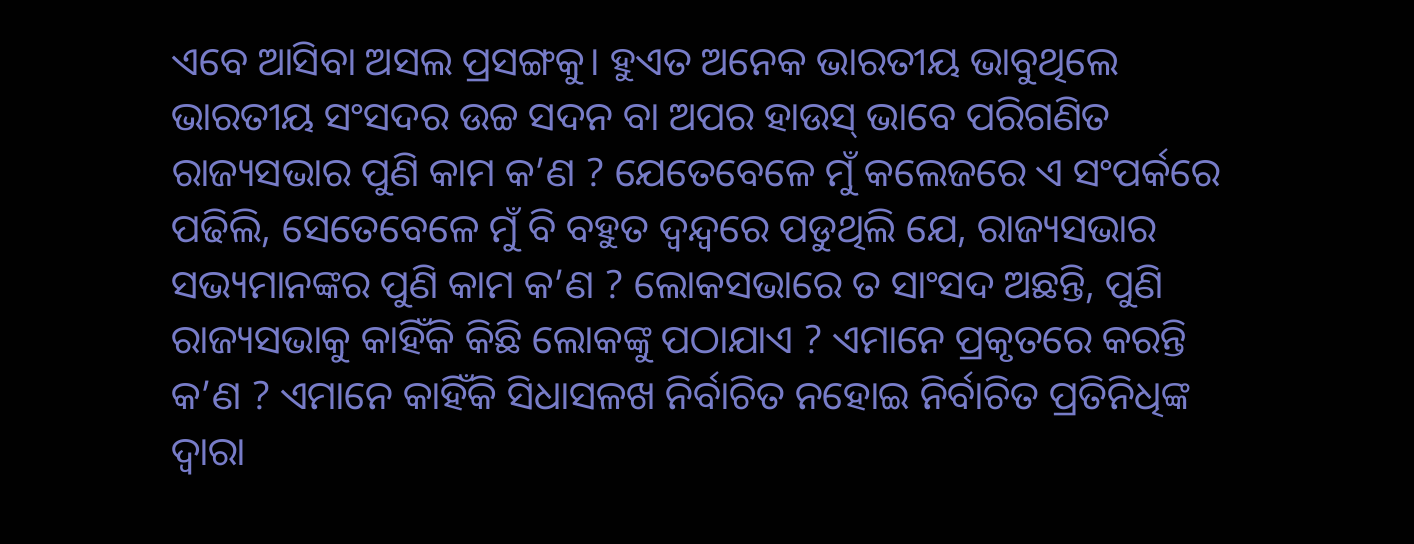ଏବେ ଆସିବା ଅସଲ ପ୍ରସଙ୍ଗକୁ। ହୁଏତ ଅନେକ ଭାରତୀୟ ଭାବୁଥିଲେ ଭାରତୀୟ ସଂସଦର ଉଚ୍ଚ ସଦନ ବା ଅପର ହାଉସ‌୍‍ ଭାବେ ପରିଗଣିତ ରାଜ୍ୟସଭାର ପୁଣି କାମ କ’ଣ ? ଯେତେବେଳେ ମୁଁ କଲେଜରେ ଏ ସଂପର୍କରେ ପଢିଲି, ସେତେବେଳେ ମୁଁ ବି ବହୁତ ଦ୍ୱନ୍ଦ୍ୱରେ ପଡୁଥିଲି ଯେ, ରାଜ୍ୟସଭାର ସଭ୍ୟମାନଙ୍କର ପୁଣି କାମ କ’ଣ ? ଲୋକସଭାରେ ତ ସାଂସଦ ଅଛନ୍ତି, ପୁଣି ରାଜ୍ୟସଭାକୁ କାହିଁକି କିଛି ଲୋକଙ୍କୁ ପଠାଯାଏ ? ଏମାନେ ପ୍ରକୃତରେ କରନ୍ତି କ’ଣ ? ଏମାନେ କାହିଁକି ସିଧାସଳଖ ନିର୍ବାଚିତ ନହୋଇ ନିର୍ବାଚିତ ପ୍ରତିନିଧିଙ୍କ ଦ୍ୱାରା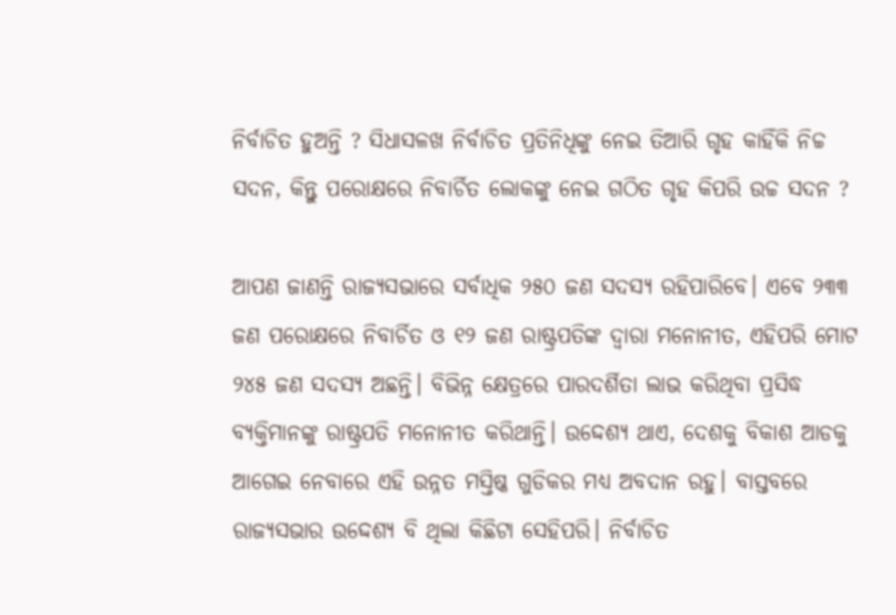ନିର୍ବାଚିତ ହୁଅନ୍ତି ? ସିଧାସଳଖ ନିର୍ବାଚିତ ପ୍ରତିନିଧିଙ୍କୁ ନେଇ ତିଆରି ଗୃହ କାହିଁକି ନିଚ୍ଚ ସଦନ, କିନ୍ତୁ ପରୋକ୍ଷରେ ନିବାର୍ଚିତ ଲୋକଙ୍କୁ ନେଇ ଗଠିତ ଗୃହ କିପରି ଉଚ୍ଚ ସଦନ ?

ଆପଣ ଜାଣନ୍ତି ରାଜ୍ୟସଭାରେ ସର୍ବାଧିକ ୨୫୦ ଜଣ ସଦସ୍ୟ ରହିପାରିବେ। ଏବେ ୨୩୩ ଜଣ ପରୋକ୍ଷରେ ନିବାର୍ଚିତ ଓ ୧୨ ଜଣ ରାଷ୍ଟ୍ରପତିଙ୍କ ଦ୍ୱାରା ମନୋନୀତ, ଏହିପରି ମୋଟ ୨୪୫ ଜଣ ସଦସ୍ୟ ଅଛନ୍ତି। ବିଭିନ୍ନ କ୍ଷେତ୍ରରେ ପାରଦର୍ଶିତା ଲାଭ କରିଥିବା ପ୍ରସିଦ୍ଧ ବ୍ୟକ୍ତିମାନଙ୍କୁ ରାଷ୍ଟ୍ରପତି ମନୋନୀତ କରିଥାନ୍ତି। ଉଦ୍ଦେଶ୍ୟ ଥାଏ, ଦେଶକୁ ବିକାଶ ଆଡକୁ ଆଗେଇ ନେବାରେ ଏହି ଉନ୍ନତ ମସ୍ତିଷ୍କ ଗୁଡିକର ମଧ୍ୟ ଅବଦାନ ରହୁ। ବାସ୍ତବରେ ରାଜ୍ୟସଭାର ଉଦ୍ଦେଶ୍ୟ ବି ଥିଲା କିଛିଟା ସେହିପରି। ନିର୍ବାଚିତ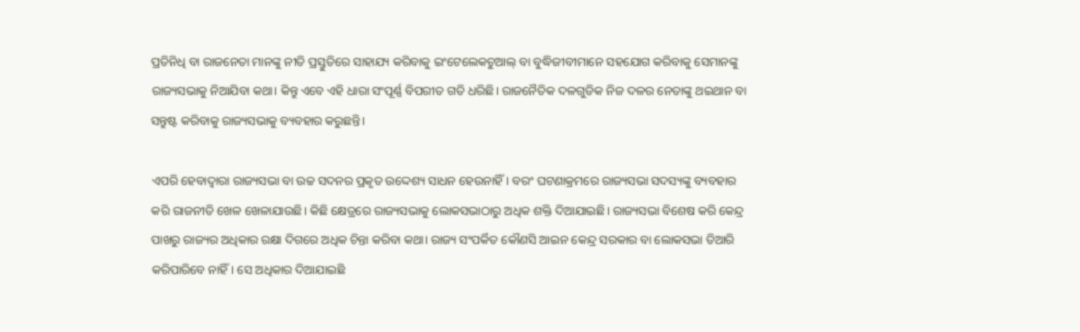ପ୍ରତିନିଧି ବା ରାଜନେତା ମାନଙ୍କୁ ନୀତି ପ୍ରସ୍ତୁତିରେ ସାହାଯ୍ୟ କରିବାକୁ ଇଂଟେଲେକଚୁଆଲ୍‌ ବା ବୁଦ୍ଧିଜୀବୀମାନେ ସହଯୋଗ କରିବାକୁ ସେମାନଙ୍କୁ ରାଜ୍ୟସଭାକୁ ନିଆଯିବା କଥା। କିନ୍ତୁ ଏବେ ଏହି ଧାରା ସଂପୂର୍ଣ୍ଣ ବିପରୀତ ଗତି ଧରିଛି। ରାଜନୈତିକ ଦଳଗୁଡିକ ନିଜ ଦଳର ନେତାଙ୍କୁ ଥଇଥାନ ବା ସନ୍ତୁଷ୍ଟ କରିବାକୁ ରାଜ୍ୟସଭାକୁ ବ୍ୟବହାର କରୁଛନ୍ତି।

ଏପରି ହେବାଦ୍ୱାରା ରାଜ୍ୟସଭା ବା ଉଚ୍ଚ ସଦନର ପ୍ରକୃତ ଉଦ୍ଦେଶ୍ୟ ସାଧନ ହେଉନାହିଁ। ବରଂ ଘଟଣାକ୍ରମରେ ରାଜ୍ୟସଭା ସଦସ୍ୟଙ୍କୁ ବ୍ୟବହାର କରି ରାଜନୀତି ଖେଳ ଖେଳାଯାଉଛି। କିଛି କ୍ଷେତ୍ରରେ ରାଜ୍ୟସଭାକୁ ଲୋକସଭାଠାରୁ ଅଧିକ ଶକ୍ତି ଦିଆଯାଇଛି। ରାଜ୍ୟସଭା ବିଶେଷ କରି କେନ୍ଦ୍ର ପାଖରୁ ରାଜ୍ୟର ଅଧିକାର ରକ୍ଷା ଦିଗରେ ଅଧିକ ଚିନ୍ତା କରିବା କଥା। ରାଜ୍ୟ ସଂପର୍କିତ କୌଣସି ଆଇନ‌ କେନ୍ଦ୍ର ସରକାର ବା ଲୋକସଭା ତିଆରି କରିପାରିବେ ନାହିଁ। ସେ ଅଧିକାର ଦିଆଯାଇଛି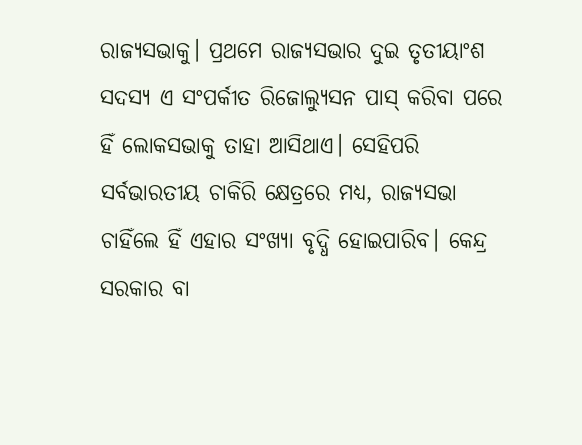ରାଜ୍ୟସଭାକୁ। ପ୍ରଥମେ ରାଜ୍ୟସଭାର ଦୁଇ ତୃତୀୟାଂଶ ସଦସ୍ୟ ଏ ସଂପର୍କୀତ ରିଜୋଲ୍ୟୁସନ‌ ପାସ୍‌ କରିବା ପରେ ହିଁ ଲୋକସଭାକୁ ତାହା ଆସିଥାଏ। ସେହିପରି ସର୍ବଭାରତୀୟ ଚାକିରି କ୍ଷେତ୍ରରେ ମଧ୍ୟ, ରାଜ୍ୟସଭା ଚାହିଁଲେ ହିଁ ଏହାର ସଂଖ୍ୟା ବୃଦ୍ଧି ହୋଇପାରିବ। କେନ୍ଦ୍ର ସରକାର ବା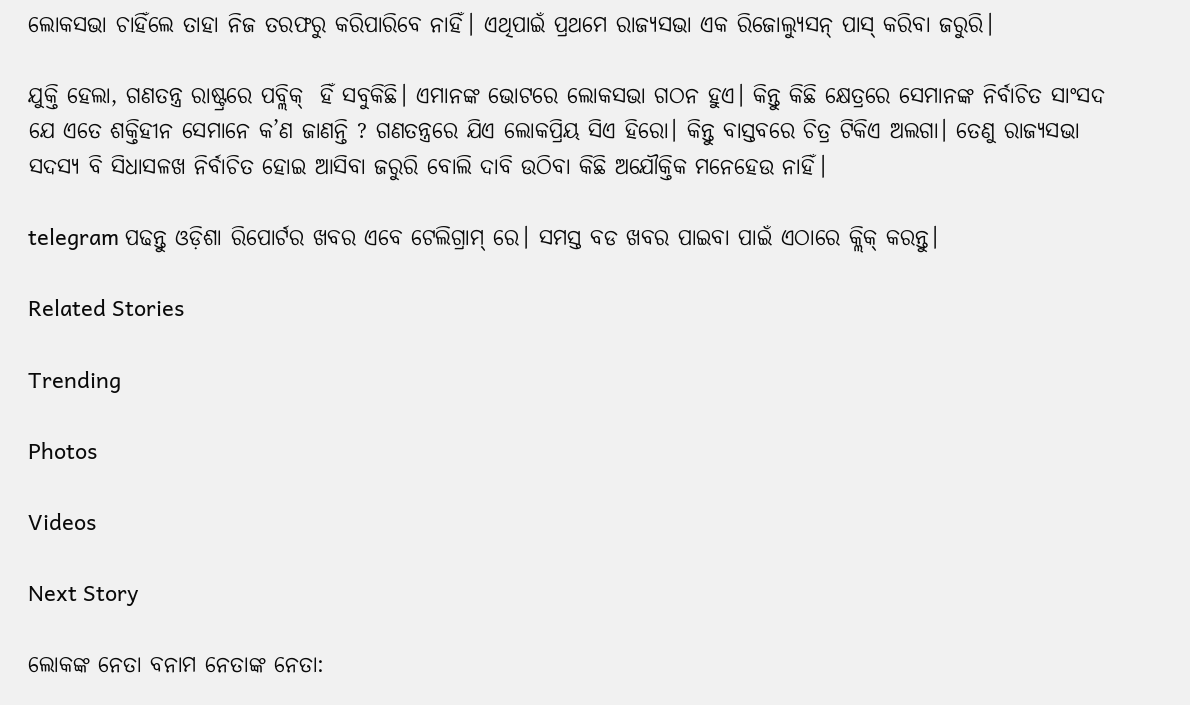ଲୋକସଭା ଚାହିଁଲେ ତାହା ନିଜ ତରଫରୁ କରିପାରିବେ ନାହିଁ। ଏଥିପାଇଁ ପ୍ରଥମେ ରାଜ୍ୟସଭା ଏକ ରିଜୋଲ୍ୟୁସନ୍‌ ପାସ୍‌ କରିବା ଜରୁରି।

ଯୁକ୍ତି ହେଲା, ଗଣତନ୍ତ୍ର ରାଷ୍ଟ୍ରରେ ପବ୍ଲିକ୍‌  ହିଁ ସବୁକିଛି। ଏମାନଙ୍କ ଭୋଟରେ ଲୋକସଭା ଗଠନ ହୁଏ। କିନ୍ତୁ କିଛି କ୍ଷେତ୍ରରେ ସେମାନଙ୍କ ନିର୍ବାଚିତ ସାଂସଦ ଯେ ଏତେ ଶକ୍ତିହୀନ ସେମାନେ କ’ଣ ଜାଣନ୍ତି ? ଗଣତନ୍ତ୍ରରେ ଯିଏ ଲୋକପ୍ରିୟ ସିଏ ହିରୋ। କିନ୍ତୁ ବାସ୍ତବରେ ଚିତ୍ର ଟିକିଏ ଅଲଗା। ତେଣୁ ରାଜ୍ୟସଭା ସଦସ୍ୟ ବି ସିଧାସଳଖ ନିର୍ବାଚିତ ହୋଇ ଆସିବା ଜରୁରି ବୋଲି ଦାବି ଉଠିବା କିଛି ଅଯୌକ୍ତିକ ମନେହେଉ ନାହିଁ।

telegram ପଢନ୍ତୁ ଓଡ଼ିଶା ରିପୋର୍ଟର ଖବର ଏବେ ଟେଲିଗ୍ରାମ୍ ରେ। ସମସ୍ତ ବଡ ଖବର ପାଇବା ପାଇଁ ଏଠାରେ କ୍ଲିକ୍ କରନ୍ତୁ।

Related Stories

Trending

Photos

Videos

Next Story

ଲୋକଙ୍କ ନେତା ବନାମ ନେତାଙ୍କ ନେତା: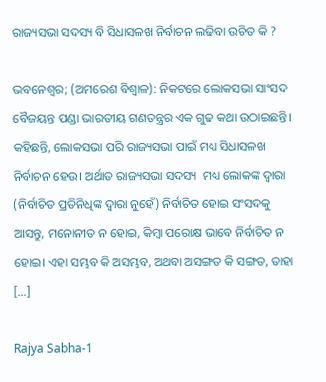ରାଜ୍ୟସଭା ସଦସ୍ୟ ବି ସିଧାସଳଖ ନିର୍ବାଚନ ଲଢିବା ଉଚିତ କି ?

ଭବନେଶ୍ୱର; (ଅମରେଶ ବିଶ୍ୱାଳ): ନିକଟରେ ଲୋକସଭା ସାଂସଦ ବୈଜୟନ୍ତ ପଣ୍ଡା ଭାରତୀୟ ଗଣତନ୍ତ୍ରର ଏକ ଗୁଢ କଥା ଉଠାଇଛନ୍ତି। କହିଛନ୍ତି, ଲୋକସଭା ପରି ରାଜ୍ୟସଭା ପାଇଁ ମଧ୍ୟ ସିଧାସଳଖ ନିର୍ବାଚନ ହେଉ। ଅର୍ଥାତ ରାଜ୍ୟସଭା ସଦସ୍ୟ  ମଧ୍ୟ ଲୋକଙ୍କ ଦ୍ୱାରା (ନିର୍ବାଚିତ ପ୍ରତିନିଧିଙ୍କ ଦ୍ୱାରା ନୁହେଁ) ନିର୍ବାଚିତ ହୋଇ ସଂସଦକୁ ଆସନ୍ତୁ, ମନୋନୀତ ନ ହୋଇ, କିମ୍ୱା ପରୋକ୍ଷ ଭାବେ ନିର୍ବାଚିତ ନ ହୋଇ। ଏହା ସମ୍ଭବ କି ଅସମ୍ଭବ, ଅଥବା ଅସଙ୍ଗତ କି ସଙ୍ଗତ, ତାହା […]

Rajya Sabha-1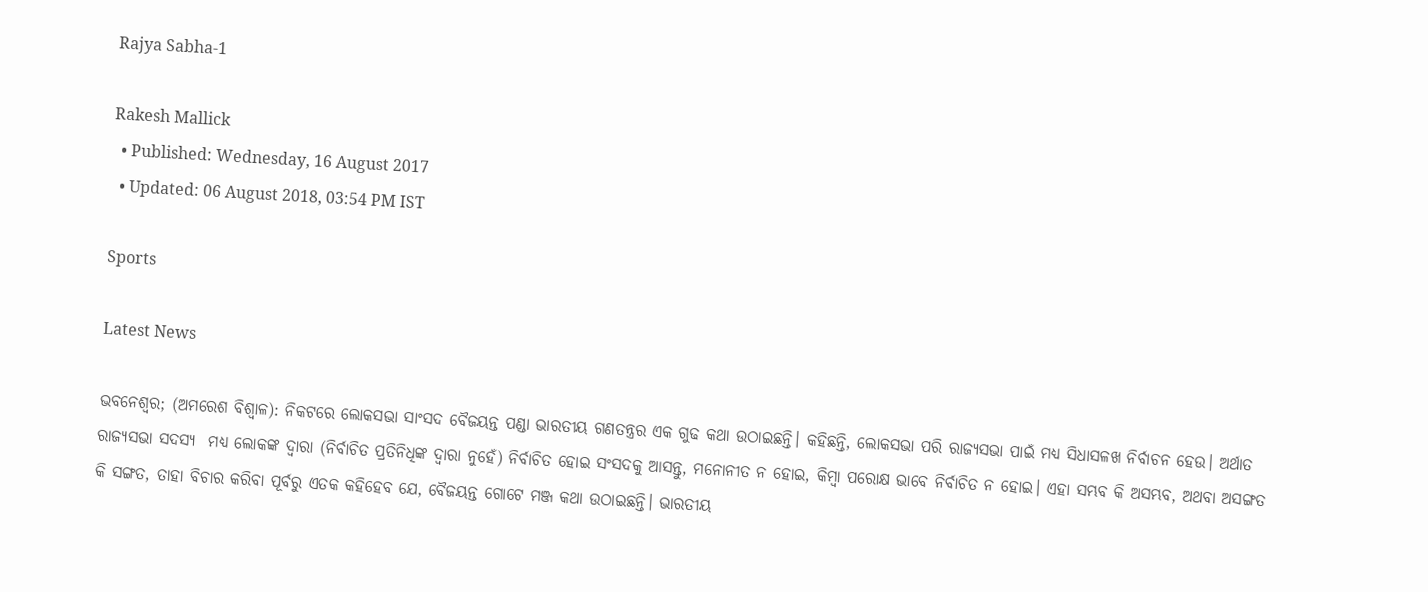Rajya Sabha-1

Rakesh Mallick
  • Published: Wednesday, 16 August 2017
  • Updated: 06 August 2018, 03:54 PM IST

Sports

Latest News

ଭବନେଶ୍ୱର; (ଅମରେଶ ବିଶ୍ୱାଳ): ନିକଟରେ ଲୋକସଭା ସାଂସଦ ବୈଜୟନ୍ତ ପଣ୍ଡା ଭାରତୀୟ ଗଣତନ୍ତ୍ରର ଏକ ଗୁଢ କଥା ଉଠାଇଛନ୍ତି। କହିଛନ୍ତି, ଲୋକସଭା ପରି ରାଜ୍ୟସଭା ପାଇଁ ମଧ୍ୟ ସିଧାସଳଖ ନିର୍ବାଚନ ହେଉ। ଅର୍ଥାତ ରାଜ୍ୟସଭା ସଦସ୍ୟ  ମଧ୍ୟ ଲୋକଙ୍କ ଦ୍ୱାରା (ନିର୍ବାଚିତ ପ୍ରତିନିଧିଙ୍କ ଦ୍ୱାରା ନୁହେଁ) ନିର୍ବାଚିତ ହୋଇ ସଂସଦକୁ ଆସନ୍ତୁ, ମନୋନୀତ ନ ହୋଇ, କିମ୍ୱା ପରୋକ୍ଷ ଭାବେ ନିର୍ବାଚିତ ନ ହୋଇ। ଏହା ସମ୍ଭବ କି ଅସମ୍ଭବ, ଅଥବା ଅସଙ୍ଗତ କି ସଙ୍ଗତ, ତାହା ବିଚାର କରିବା ପୂର୍ବରୁ ଏତକ କହିହେବ ଯେ, ବୈଜୟନ୍ତ ଗୋଟେ ମଞ୍ଜ କଥା ଉଠାଇଛନ୍ତି। ଭାରତୀୟ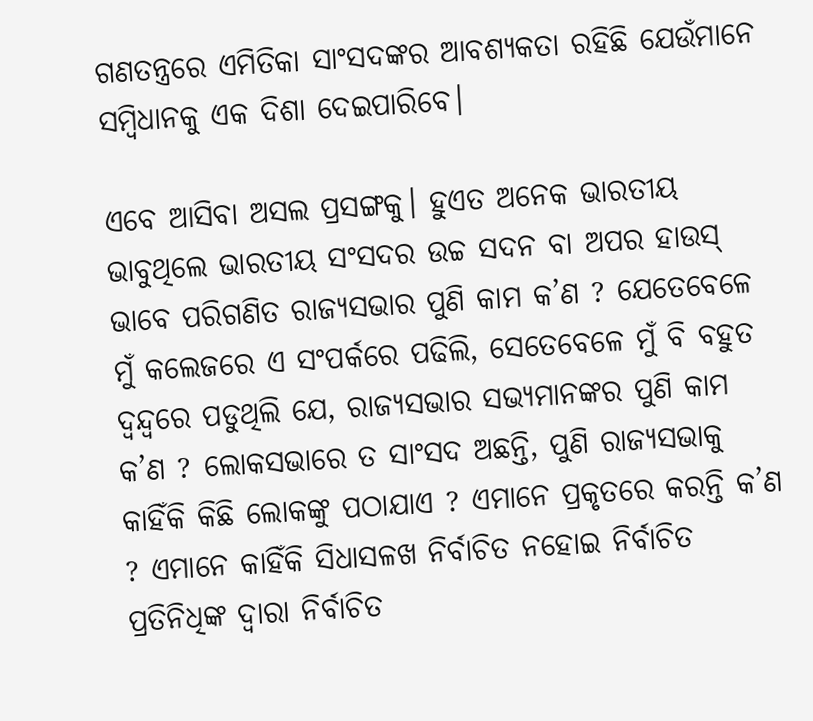ଗଣତନ୍ତ୍ରରେ ଏମିତିକା ସାଂସଦଙ୍କର ଆବଶ୍ୟକତା ରହିଛି ଯେଉଁମାନେ ସମ୍ୱିଧାନକୁ ଏକ ଦିଶା ଦେଇପାରିବେ।

ଏବେ ଆସିବା ଅସଲ ପ୍ରସଙ୍ଗକୁ। ହୁଏତ ଅନେକ ଭାରତୀୟ ଭାବୁଥିଲେ ଭାରତୀୟ ସଂସଦର ଉଚ୍ଚ ସଦନ ବା ଅପର ହାଉସ‌୍‍ ଭାବେ ପରିଗଣିତ ରାଜ୍ୟସଭାର ପୁଣି କାମ କ’ଣ ? ଯେତେବେଳେ ମୁଁ କଲେଜରେ ଏ ସଂପର୍କରେ ପଢିଲି, ସେତେବେଳେ ମୁଁ ବି ବହୁତ ଦ୍ୱନ୍ଦ୍ୱରେ ପଡୁଥିଲି ଯେ, ରାଜ୍ୟସଭାର ସଭ୍ୟମାନଙ୍କର ପୁଣି କାମ କ’ଣ ? ଲୋକସଭାରେ ତ ସାଂସଦ ଅଛନ୍ତି, ପୁଣି ରାଜ୍ୟସଭାକୁ କାହିଁକି କିଛି ଲୋକଙ୍କୁ ପଠାଯାଏ ? ଏମାନେ ପ୍ରକୃତରେ କରନ୍ତି କ’ଣ ? ଏମାନେ କାହିଁକି ସିଧାସଳଖ ନିର୍ବାଚିତ ନହୋଇ ନିର୍ବାଚିତ ପ୍ରତିନିଧିଙ୍କ ଦ୍ୱାରା ନିର୍ବାଚିତ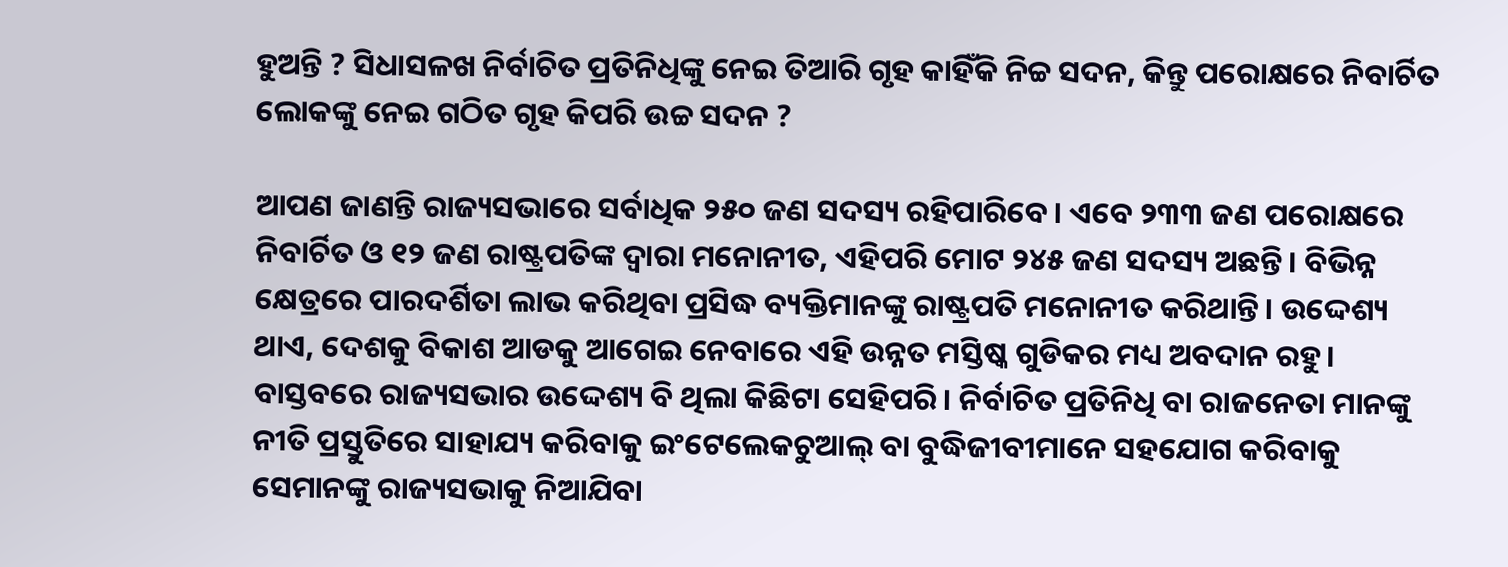ହୁଅନ୍ତି ? ସିଧାସଳଖ ନିର୍ବାଚିତ ପ୍ରତିନିଧିଙ୍କୁ ନେଇ ତିଆରି ଗୃହ କାହିଁକି ନିଚ୍ଚ ସଦନ, କିନ୍ତୁ ପରୋକ୍ଷରେ ନିବାର୍ଚିତ ଲୋକଙ୍କୁ ନେଇ ଗଠିତ ଗୃହ କିପରି ଉଚ୍ଚ ସଦନ ?

ଆପଣ ଜାଣନ୍ତି ରାଜ୍ୟସଭାରେ ସର୍ବାଧିକ ୨୫୦ ଜଣ ସଦସ୍ୟ ରହିପାରିବେ। ଏବେ ୨୩୩ ଜଣ ପରୋକ୍ଷରେ ନିବାର୍ଚିତ ଓ ୧୨ ଜଣ ରାଷ୍ଟ୍ରପତିଙ୍କ ଦ୍ୱାରା ମନୋନୀତ, ଏହିପରି ମୋଟ ୨୪୫ ଜଣ ସଦସ୍ୟ ଅଛନ୍ତି। ବିଭିନ୍ନ କ୍ଷେତ୍ରରେ ପାରଦର୍ଶିତା ଲାଭ କରିଥିବା ପ୍ରସିଦ୍ଧ ବ୍ୟକ୍ତିମାନଙ୍କୁ ରାଷ୍ଟ୍ରପତି ମନୋନୀତ କରିଥାନ୍ତି। ଉଦ୍ଦେଶ୍ୟ ଥାଏ, ଦେଶକୁ ବିକାଶ ଆଡକୁ ଆଗେଇ ନେବାରେ ଏହି ଉନ୍ନତ ମସ୍ତିଷ୍କ ଗୁଡିକର ମଧ୍ୟ ଅବଦାନ ରହୁ। ବାସ୍ତବରେ ରାଜ୍ୟସଭାର ଉଦ୍ଦେଶ୍ୟ ବି ଥିଲା କିଛିଟା ସେହିପରି। ନିର୍ବାଚିତ ପ୍ରତିନିଧି ବା ରାଜନେତା ମାନଙ୍କୁ ନୀତି ପ୍ରସ୍ତୁତିରେ ସାହାଯ୍ୟ କରିବାକୁ ଇଂଟେଲେକଚୁଆଲ୍‌ ବା ବୁଦ୍ଧିଜୀବୀମାନେ ସହଯୋଗ କରିବାକୁ ସେମାନଙ୍କୁ ରାଜ୍ୟସଭାକୁ ନିଆଯିବା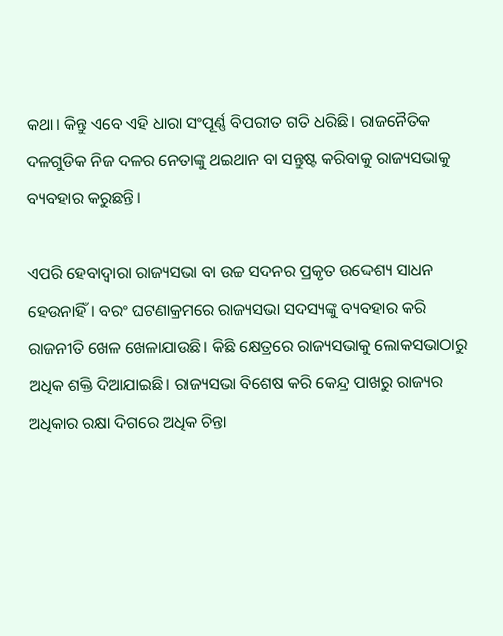କଥା। କିନ୍ତୁ ଏବେ ଏହି ଧାରା ସଂପୂର୍ଣ୍ଣ ବିପରୀତ ଗତି ଧରିଛି। ରାଜନୈତିକ ଦଳଗୁଡିକ ନିଜ ଦଳର ନେତାଙ୍କୁ ଥଇଥାନ ବା ସନ୍ତୁଷ୍ଟ କରିବାକୁ ରାଜ୍ୟସଭାକୁ ବ୍ୟବହାର କରୁଛନ୍ତି।

ଏପରି ହେବାଦ୍ୱାରା ରାଜ୍ୟସଭା ବା ଉଚ୍ଚ ସଦନର ପ୍ରକୃତ ଉଦ୍ଦେଶ୍ୟ ସାଧନ ହେଉନାହିଁ। ବରଂ ଘଟଣାକ୍ରମରେ ରାଜ୍ୟସଭା ସଦସ୍ୟଙ୍କୁ ବ୍ୟବହାର କରି ରାଜନୀତି ଖେଳ ଖେଳାଯାଉଛି। କିଛି କ୍ଷେତ୍ରରେ ରାଜ୍ୟସଭାକୁ ଲୋକସଭାଠାରୁ ଅଧିକ ଶକ୍ତି ଦିଆଯାଇଛି। ରାଜ୍ୟସଭା ବିଶେଷ କରି କେନ୍ଦ୍ର ପାଖରୁ ରାଜ୍ୟର ଅଧିକାର ରକ୍ଷା ଦିଗରେ ଅଧିକ ଚିନ୍ତା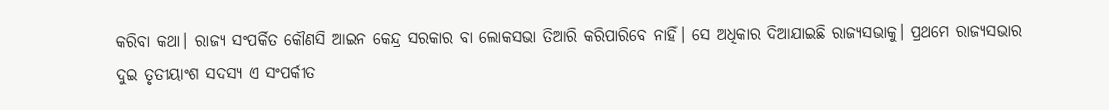କରିବା କଥା। ରାଜ୍ୟ ସଂପର୍କିତ କୌଣସି ଆଇନ‌ କେନ୍ଦ୍ର ସରକାର ବା ଲୋକସଭା ତିଆରି କରିପାରିବେ ନାହିଁ। ସେ ଅଧିକାର ଦିଆଯାଇଛି ରାଜ୍ୟସଭାକୁ। ପ୍ରଥମେ ରାଜ୍ୟସଭାର ଦୁଇ ତୃତୀୟାଂଶ ସଦସ୍ୟ ଏ ସଂପର୍କୀତ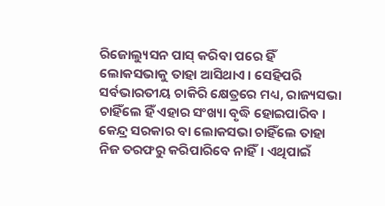ରିଜୋଲ୍ୟୁସନ‌ ପାସ୍‌ କରିବା ପରେ ହିଁ ଲୋକସଭାକୁ ତାହା ଆସିଥାଏ। ସେହିପରି ସର୍ବଭାରତୀୟ ଚାକିରି କ୍ଷେତ୍ରରେ ମଧ୍ୟ, ରାଜ୍ୟସଭା ଚାହିଁଲେ ହିଁ ଏହାର ସଂଖ୍ୟା ବୃଦ୍ଧି ହୋଇପାରିବ। କେନ୍ଦ୍ର ସରକାର ବା ଲୋକସଭା ଚାହିଁଲେ ତାହା ନିଜ ତରଫରୁ କରିପାରିବେ ନାହିଁ। ଏଥିପାଇଁ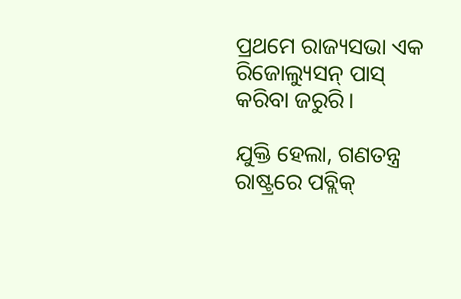ପ୍ରଥମେ ରାଜ୍ୟସଭା ଏକ ରିଜୋଲ୍ୟୁସନ୍‌ ପାସ୍‌ କରିବା ଜରୁରି।

ଯୁକ୍ତି ହେଲା, ଗଣତନ୍ତ୍ର ରାଷ୍ଟ୍ରରେ ପବ୍ଲିକ୍‌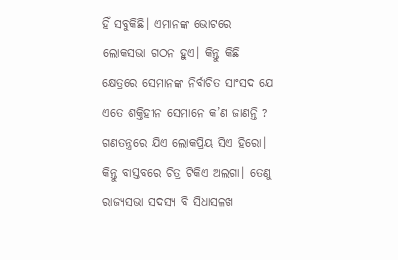ହିଁ ସବୁକିଛି। ଏମାନଙ୍କ ଭୋଟରେ ଲୋକସଭା ଗଠନ ହୁଏ। କିନ୍ତୁ କିଛି କ୍ଷେତ୍ରରେ ସେମାନଙ୍କ ନିର୍ବାଚିତ ସାଂସଦ ଯେ ଏତେ ଶକ୍ତିହୀନ ସେମାନେ କ’ଣ ଜାଣନ୍ତି ? ଗଣତନ୍ତ୍ରରେ ଯିଏ ଲୋକପ୍ରିୟ ସିଏ ହିରୋ। କିନ୍ତୁ ବାସ୍ତବରେ ଚିତ୍ର ଟିକିଏ ଅଲଗା। ତେଣୁ ରାଜ୍ୟସଭା ସଦସ୍ୟ ବି ସିଧାସଳଖ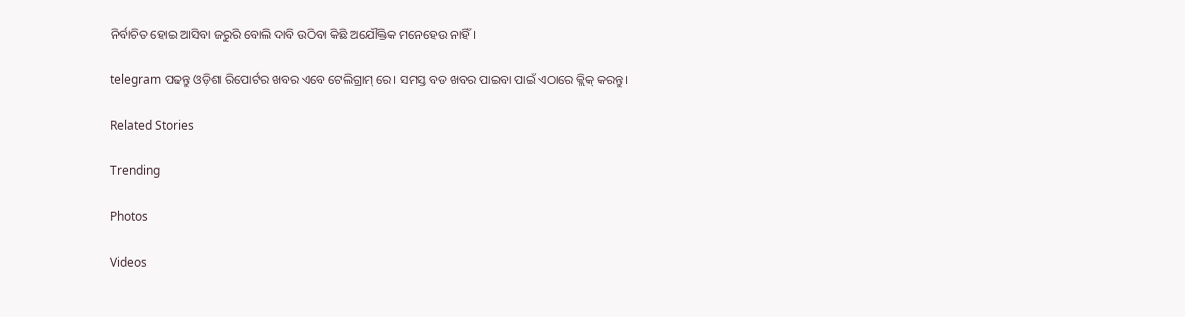ନିର୍ବାଚିତ ହୋଇ ଆସିବା ଜରୁରି ବୋଲି ଦାବି ଉଠିବା କିଛି ଅଯୌକ୍ତିକ ମନେହେଉ ନାହିଁ।

telegram ପଢନ୍ତୁ ଓଡ଼ିଶା ରିପୋର୍ଟର ଖବର ଏବେ ଟେଲିଗ୍ରାମ୍ ରେ। ସମସ୍ତ ବଡ ଖବର ପାଇବା ପାଇଁ ଏଠାରେ କ୍ଲିକ୍ କରନ୍ତୁ।

Related Stories

Trending

Photos

Videos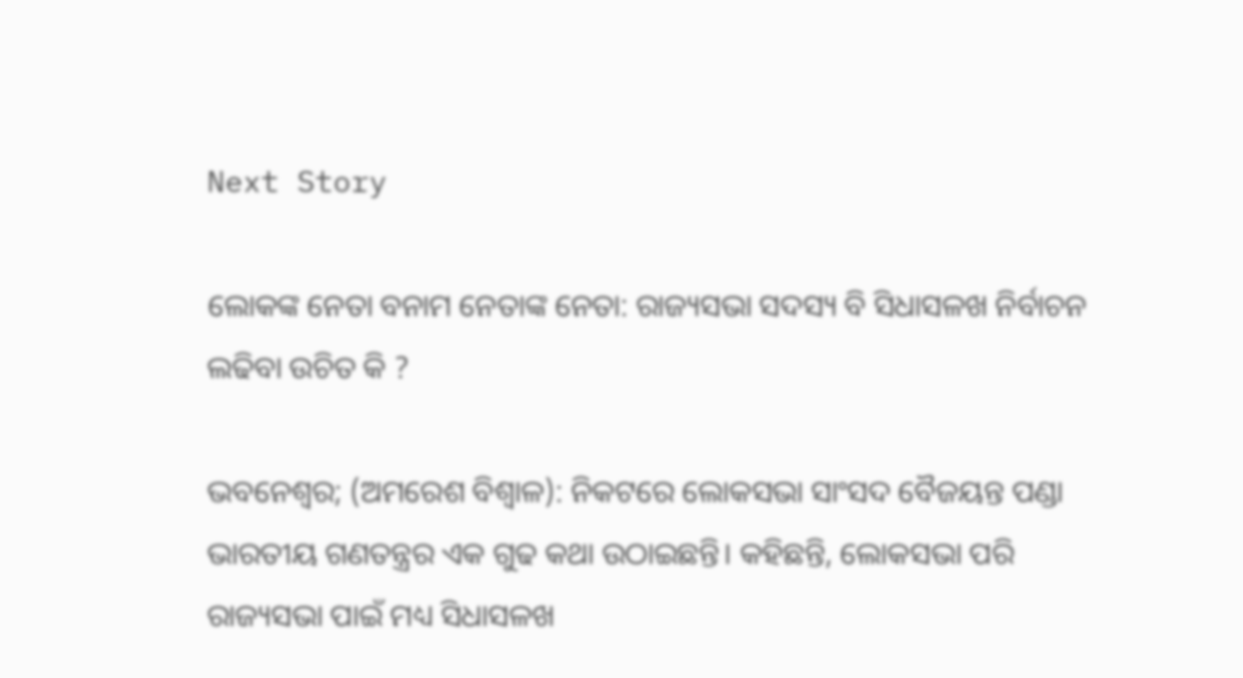Next Story

ଲୋକଙ୍କ ନେତା ବନାମ ନେତାଙ୍କ ନେତା: ରାଜ୍ୟସଭା ସଦସ୍ୟ ବି ସିଧାସଳଖ ନିର୍ବାଚନ ଲଢିବା ଉଚିତ କି ?

ଭବନେଶ୍ୱର; (ଅମରେଶ ବିଶ୍ୱାଳ): ନିକଟରେ ଲୋକସଭା ସାଂସଦ ବୈଜୟନ୍ତ ପଣ୍ଡା ଭାରତୀୟ ଗଣତନ୍ତ୍ରର ଏକ ଗୁଢ କଥା ଉଠାଇଛନ୍ତି। କହିଛନ୍ତି, ଲୋକସଭା ପରି ରାଜ୍ୟସଭା ପାଇଁ ମଧ୍ୟ ସିଧାସଳଖ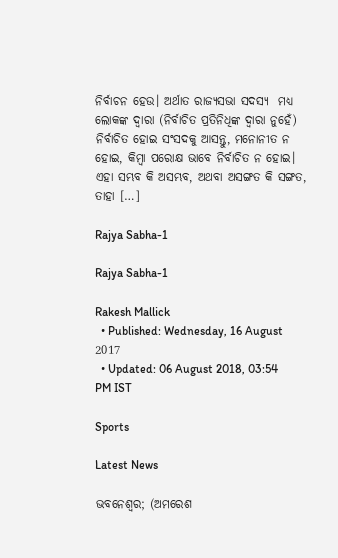ନିର୍ବାଚନ ହେଉ। ଅର୍ଥାତ ରାଜ୍ୟସଭା ସଦସ୍ୟ  ମଧ୍ୟ ଲୋକଙ୍କ ଦ୍ୱାରା (ନିର୍ବାଚିତ ପ୍ରତିନିଧିଙ୍କ ଦ୍ୱାରା ନୁହେଁ) ନିର୍ବାଚିତ ହୋଇ ସଂସଦକୁ ଆସନ୍ତୁ, ମନୋନୀତ ନ ହୋଇ, କିମ୍ୱା ପରୋକ୍ଷ ଭାବେ ନିର୍ବାଚିତ ନ ହୋଇ। ଏହା ସମ୍ଭବ କି ଅସମ୍ଭବ, ଅଥବା ଅସଙ୍ଗତ କି ସଙ୍ଗତ, ତାହା […]

Rajya Sabha-1

Rajya Sabha-1

Rakesh Mallick
  • Published: Wednesday, 16 August 2017
  • Updated: 06 August 2018, 03:54 PM IST

Sports

Latest News

ଭବନେଶ୍ୱର; (ଅମରେଶ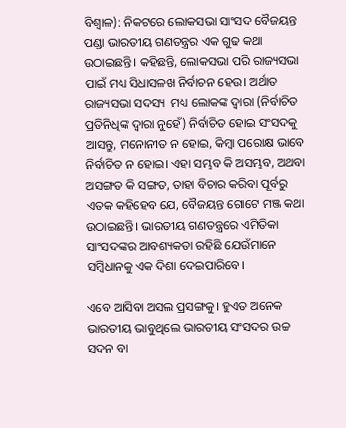ବିଶ୍ୱାଳ): ନିକଟରେ ଲୋକସଭା ସାଂସଦ ବୈଜୟନ୍ତ ପଣ୍ଡା ଭାରତୀୟ ଗଣତନ୍ତ୍ରର ଏକ ଗୁଢ କଥା ଉଠାଇଛନ୍ତି। କହିଛନ୍ତି, ଲୋକସଭା ପରି ରାଜ୍ୟସଭା ପାଇଁ ମଧ୍ୟ ସିଧାସଳଖ ନିର୍ବାଚନ ହେଉ। ଅର୍ଥାତ ରାଜ୍ୟସଭା ସଦସ୍ୟ  ମଧ୍ୟ ଲୋକଙ୍କ ଦ୍ୱାରା (ନିର୍ବାଚିତ ପ୍ରତିନିଧିଙ୍କ ଦ୍ୱାରା ନୁହେଁ) ନିର୍ବାଚିତ ହୋଇ ସଂସଦକୁ ଆସନ୍ତୁ, ମନୋନୀତ ନ ହୋଇ, କିମ୍ୱା ପରୋକ୍ଷ ଭାବେ ନିର୍ବାଚିତ ନ ହୋଇ। ଏହା ସମ୍ଭବ କି ଅସମ୍ଭବ, ଅଥବା ଅସଙ୍ଗତ କି ସଙ୍ଗତ, ତାହା ବିଚାର କରିବା ପୂର୍ବରୁ ଏତକ କହିହେବ ଯେ, ବୈଜୟନ୍ତ ଗୋଟେ ମଞ୍ଜ କଥା ଉଠାଇଛନ୍ତି। ଭାରତୀୟ ଗଣତନ୍ତ୍ରରେ ଏମିତିକା ସାଂସଦଙ୍କର ଆବଶ୍ୟକତା ରହିଛି ଯେଉଁମାନେ ସମ୍ୱିଧାନକୁ ଏକ ଦିଶା ଦେଇପାରିବେ।

ଏବେ ଆସିବା ଅସଲ ପ୍ରସଙ୍ଗକୁ। ହୁଏତ ଅନେକ ଭାରତୀୟ ଭାବୁଥିଲେ ଭାରତୀୟ ସଂସଦର ଉଚ୍ଚ ସଦନ ବା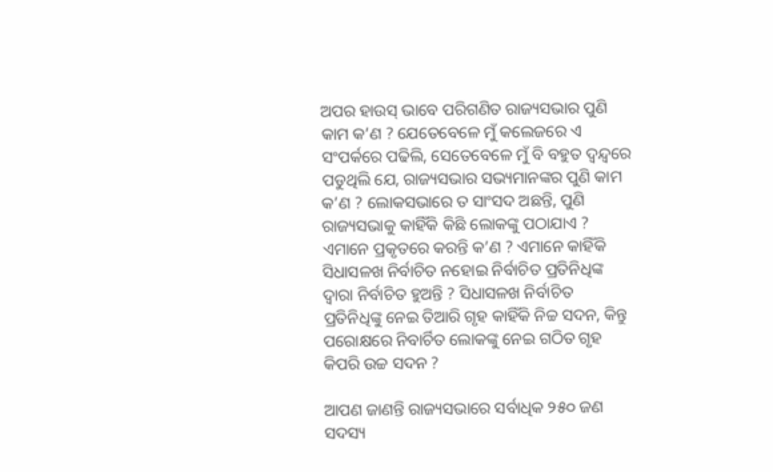ଅପର ହାଉସ‌୍‍ ଭାବେ ପରିଗଣିତ ରାଜ୍ୟସଭାର ପୁଣି କାମ କ’ଣ ? ଯେତେବେଳେ ମୁଁ କଲେଜରେ ଏ ସଂପର୍କରେ ପଢିଲି, ସେତେବେଳେ ମୁଁ ବି ବହୁତ ଦ୍ୱନ୍ଦ୍ୱରେ ପଡୁଥିଲି ଯେ, ରାଜ୍ୟସଭାର ସଭ୍ୟମାନଙ୍କର ପୁଣି କାମ କ’ଣ ? ଲୋକସଭାରେ ତ ସାଂସଦ ଅଛନ୍ତି, ପୁଣି ରାଜ୍ୟସଭାକୁ କାହିଁକି କିଛି ଲୋକଙ୍କୁ ପଠାଯାଏ ? ଏମାନେ ପ୍ରକୃତରେ କରନ୍ତି କ’ଣ ? ଏମାନେ କାହିଁକି ସିଧାସଳଖ ନିର୍ବାଚିତ ନହୋଇ ନିର୍ବାଚିତ ପ୍ରତିନିଧିଙ୍କ ଦ୍ୱାରା ନିର୍ବାଚିତ ହୁଅନ୍ତି ? ସିଧାସଳଖ ନିର୍ବାଚିତ ପ୍ରତିନିଧିଙ୍କୁ ନେଇ ତିଆରି ଗୃହ କାହିଁକି ନିଚ୍ଚ ସଦନ, କିନ୍ତୁ ପରୋକ୍ଷରେ ନିବାର୍ଚିତ ଲୋକଙ୍କୁ ନେଇ ଗଠିତ ଗୃହ କିପରି ଉଚ୍ଚ ସଦନ ?

ଆପଣ ଜାଣନ୍ତି ରାଜ୍ୟସଭାରେ ସର୍ବାଧିକ ୨୫୦ ଜଣ ସଦସ୍ୟ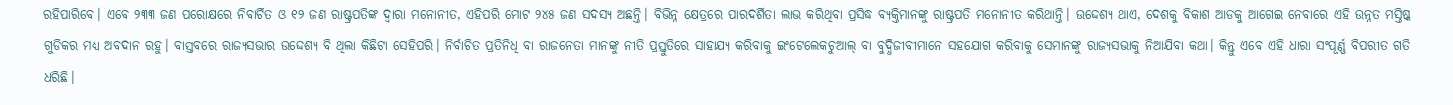ରହିପାରିବେ। ଏବେ ୨୩୩ ଜଣ ପରୋକ୍ଷରେ ନିବାର୍ଚିତ ଓ ୧୨ ଜଣ ରାଷ୍ଟ୍ରପତିଙ୍କ ଦ୍ୱାରା ମନୋନୀତ, ଏହିପରି ମୋଟ ୨୪୫ ଜଣ ସଦସ୍ୟ ଅଛନ୍ତି। ବିଭିନ୍ନ କ୍ଷେତ୍ରରେ ପାରଦର୍ଶିତା ଲାଭ କରିଥିବା ପ୍ରସିଦ୍ଧ ବ୍ୟକ୍ତିମାନଙ୍କୁ ରାଷ୍ଟ୍ରପତି ମନୋନୀତ କରିଥାନ୍ତି। ଉଦ୍ଦେଶ୍ୟ ଥାଏ, ଦେଶକୁ ବିକାଶ ଆଡକୁ ଆଗେଇ ନେବାରେ ଏହି ଉନ୍ନତ ମସ୍ତିଷ୍କ ଗୁଡିକର ମଧ୍ୟ ଅବଦାନ ରହୁ। ବାସ୍ତବରେ ରାଜ୍ୟସଭାର ଉଦ୍ଦେଶ୍ୟ ବି ଥିଲା କିଛିଟା ସେହିପରି। ନିର୍ବାଚିତ ପ୍ରତିନିଧି ବା ରାଜନେତା ମାନଙ୍କୁ ନୀତି ପ୍ରସ୍ତୁତିରେ ସାହାଯ୍ୟ କରିବାକୁ ଇଂଟେଲେକଚୁଆଲ୍‌ ବା ବୁଦ୍ଧିଜୀବୀମାନେ ସହଯୋଗ କରିବାକୁ ସେମାନଙ୍କୁ ରାଜ୍ୟସଭାକୁ ନିଆଯିବା କଥା। କିନ୍ତୁ ଏବେ ଏହି ଧାରା ସଂପୂର୍ଣ୍ଣ ବିପରୀତ ଗତି ଧରିଛି।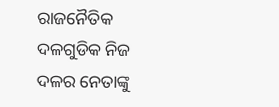ରାଜନୈତିକ ଦଳଗୁଡିକ ନିଜ ଦଳର ନେତାଙ୍କୁ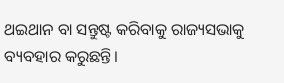ଥଇଥାନ ବା ସନ୍ତୁଷ୍ଟ କରିବାକୁ ରାଜ୍ୟସଭାକୁ ବ୍ୟବହାର କରୁଛନ୍ତି।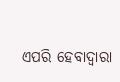ଏପରି ହେବାଦ୍ୱାରା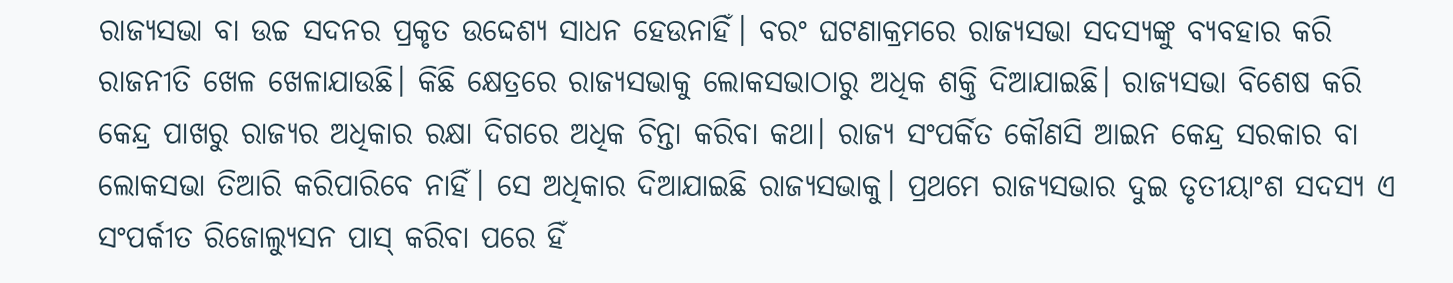ରାଜ୍ୟସଭା ବା ଉଚ୍ଚ ସଦନର ପ୍ରକୃତ ଉଦ୍ଦେଶ୍ୟ ସାଧନ ହେଉନାହିଁ। ବରଂ ଘଟଣାକ୍ରମରେ ରାଜ୍ୟସଭା ସଦସ୍ୟଙ୍କୁ ବ୍ୟବହାର କରି ରାଜନୀତି ଖେଳ ଖେଳାଯାଉଛି। କିଛି କ୍ଷେତ୍ରରେ ରାଜ୍ୟସଭାକୁ ଲୋକସଭାଠାରୁ ଅଧିକ ଶକ୍ତି ଦିଆଯାଇଛି। ରାଜ୍ୟସଭା ବିଶେଷ କରି କେନ୍ଦ୍ର ପାଖରୁ ରାଜ୍ୟର ଅଧିକାର ରକ୍ଷା ଦିଗରେ ଅଧିକ ଚିନ୍ତା କରିବା କଥା। ରାଜ୍ୟ ସଂପର୍କିତ କୌଣସି ଆଇନ‌ କେନ୍ଦ୍ର ସରକାର ବା ଲୋକସଭା ତିଆରି କରିପାରିବେ ନାହିଁ। ସେ ଅଧିକାର ଦିଆଯାଇଛି ରାଜ୍ୟସଭାକୁ। ପ୍ରଥମେ ରାଜ୍ୟସଭାର ଦୁଇ ତୃତୀୟାଂଶ ସଦସ୍ୟ ଏ ସଂପର୍କୀତ ରିଜୋଲ୍ୟୁସନ‌ ପାସ୍‌ କରିବା ପରେ ହିଁ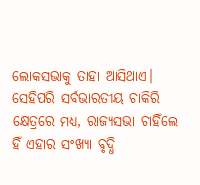ଲୋକସଭାକୁ ତାହା ଆସିଥାଏ। ସେହିପରି ସର୍ବଭାରତୀୟ ଚାକିରି କ୍ଷେତ୍ରରେ ମଧ୍ୟ, ରାଜ୍ୟସଭା ଚାହିଁଲେ ହିଁ ଏହାର ସଂଖ୍ୟା ବୃଦ୍ଧି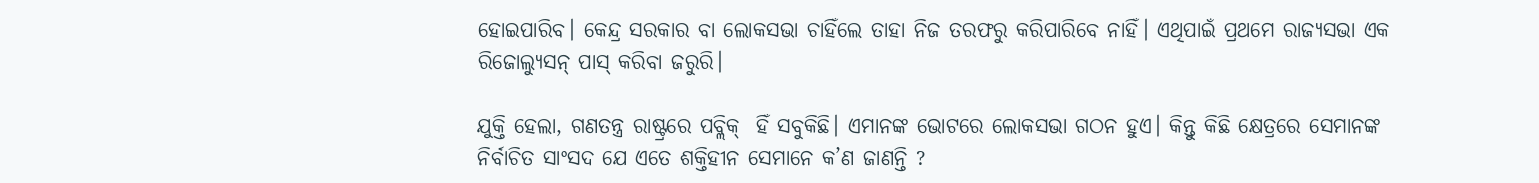ହୋଇପାରିବ। କେନ୍ଦ୍ର ସରକାର ବା ଲୋକସଭା ଚାହିଁଲେ ତାହା ନିଜ ତରଫରୁ କରିପାରିବେ ନାହିଁ। ଏଥିପାଇଁ ପ୍ରଥମେ ରାଜ୍ୟସଭା ଏକ ରିଜୋଲ୍ୟୁସନ୍‌ ପାସ୍‌ କରିବା ଜରୁରି।

ଯୁକ୍ତି ହେଲା, ଗଣତନ୍ତ୍ର ରାଷ୍ଟ୍ରରେ ପବ୍ଲିକ୍‌  ହିଁ ସବୁକିଛି। ଏମାନଙ୍କ ଭୋଟରେ ଲୋକସଭା ଗଠନ ହୁଏ। କିନ୍ତୁ କିଛି କ୍ଷେତ୍ରରେ ସେମାନଙ୍କ ନିର୍ବାଚିତ ସାଂସଦ ଯେ ଏତେ ଶକ୍ତିହୀନ ସେମାନେ କ’ଣ ଜାଣନ୍ତି ?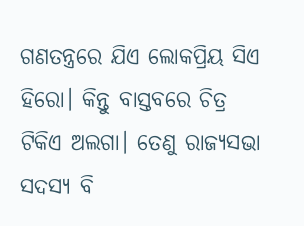ଗଣତନ୍ତ୍ରରେ ଯିଏ ଲୋକପ୍ରିୟ ସିଏ ହିରୋ। କିନ୍ତୁ ବାସ୍ତବରେ ଚିତ୍ର ଟିକିଏ ଅଲଗା। ତେଣୁ ରାଜ୍ୟସଭା ସଦସ୍ୟ ବି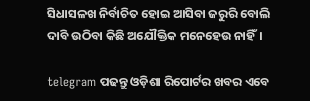ସିଧାସଳଖ ନିର୍ବାଚିତ ହୋଇ ଆସିବା ଜରୁରି ବୋଲି ଦାବି ଉଠିବା କିଛି ଅଯୌକ୍ତିକ ମନେହେଉ ନାହିଁ।

telegram ପଢନ୍ତୁ ଓଡ଼ିଶା ରିପୋର୍ଟର ଖବର ଏବେ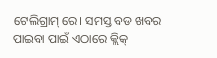ଟେଲିଗ୍ରାମ୍ ରେ। ସମସ୍ତ ବଡ ଖବର ପାଇବା ପାଇଁ ଏଠାରେ କ୍ଲିକ୍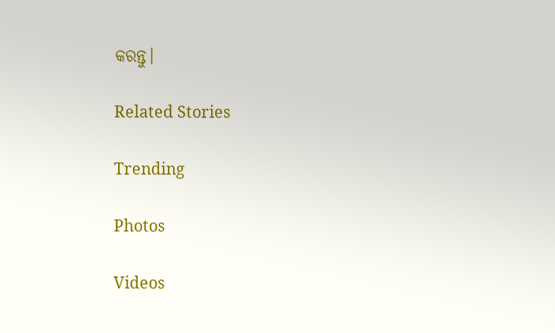କରନ୍ତୁ।

Related Stories

Trending

Photos

Videos